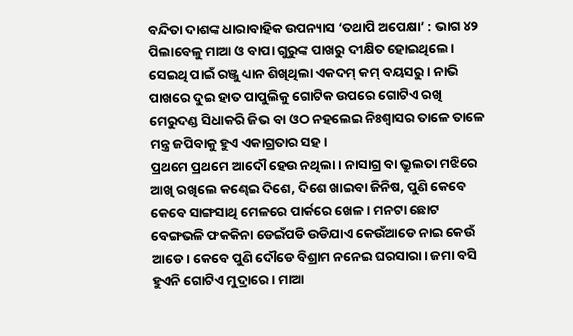ବନ୍ଦିତା ଦାଶଙ୍କ ଧାରାବାହିକ ଉପନ୍ୟାସ ‘ତଥାପି ଅପେକ୍ଷା’ : ଭାଗ ୪୨
ପିଲାବେଳୁ ମାଆ ଓ ବାପା ଗୁରୁଙ୍କ ପାଖରୁ ଦୀକ୍ଷିତ ହୋଇଥିଲେ। ସେଇଥି ପାଇଁ ରଞ୍ଜୁ ଧ୍ୟାନ ଶିଖିଥିଲା ଏକଦମ୍ କମ୍ ବୟସରୁ। ନାଭି ପାଖରେ ଦୁଇ ହାତ ପାପୁଲିକୁ ଗୋଟିକ ଉପରେ ଗୋଟିଏ ରଖି ମେରୁଦଣ୍ଡ ସିଧାକରି ଜିଭ ବା ଓଠ ନହଲେଇ ନିଃଶ୍ବାସର ତାଳେ ତାଳେ ମନ୍ତ୍ର ଜପିବାକୁ ହୁଏ ଏକାଗ୍ରତାର ସହ।
ପ୍ରଥମେ ପ୍ରଥମେ ଆଦୌ ହେଉ ନଥିଲା। ନାସାଗ୍ର ବା ଭ୍ରୁଲତା ମଝିରେ ଆଖି ରଖିଲେ କଣ୍ଢେଇ ଦିଶେ, ଦିଶେ ଖାଇବା ଜିନିଷ, ପୁଣି କେବେ କେବେ ସାଙ୍ଗସାଥି ମେଳରେ ପାର୍କରେ ଖେଳ। ମନଟା ଛୋଟ ବେଙ୍ଗଭଳି ଫକକିନା ଡେଇଁପଡି ଉଡିଯାଏ କେଉଁଆଡେ ନାଇ କେଉଁ ଆଡେ। କେବେ ପୁଣି ଦୌଡେ ବିଶ୍ରାମ ନନେଇ ଘରସାରା। ଜମା ବସି ହୁଏନି ଗୋଟିଏ ମୁଦ୍ରାରେ। ମାଆ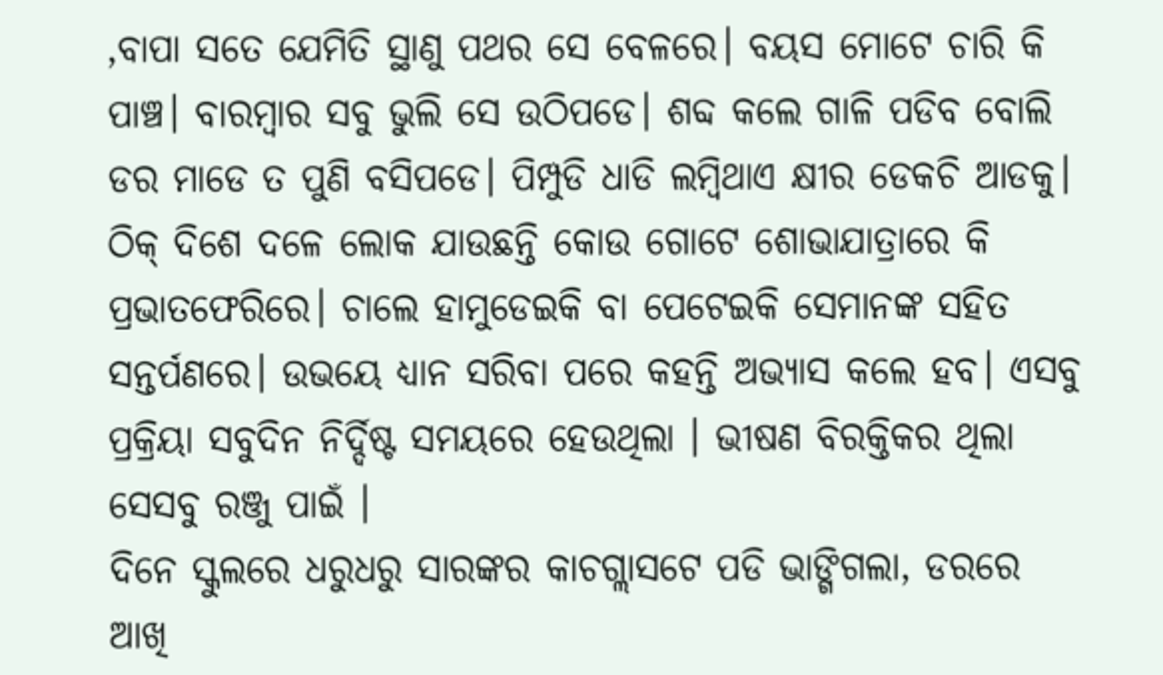,ବାପା ସତେ ଯେମିତି ସ୍ଥାଣୁ ପଥର ସେ ବେଳରେ। ବୟସ ମୋଟେ ଚାରି କି ପାଞ୍ଚ। ବାରମ୍ବାର ସବୁ ଭୁଲି ସେ ଉଠିପଡେ। ଶବ୍ଦ କଲେ ଗାଳି ପଡିବ ବୋଲି ଡର ମାଡେ ତ ପୁଣି ବସିପଡେ। ପିମ୍ପୁଡି ଧାଡି ଲମ୍ବିଥାଏ କ୍ଷୀର ଡେକଚି ଆଡକୁ। ଠିକ୍ ଦିଶେ ଦଳେ ଲୋକ ଯାଉଛନ୍ତି କୋଉ ଗୋଟେ ଶୋଭାଯାତ୍ରାରେ କି ପ୍ରଭାତଫେରିରେ। ଚାଲେ ହାମୁଡେଇକି ବା ପେଟେଇକି ସେମାନଙ୍କ ସହିତ ସନ୍ତର୍ପଣରେ। ଉଭୟେ ଧ୍ୟାନ ସରିବା ପରେ କହନ୍ତି ଅଭ୍ୟାସ କଲେ ହବ। ଏସବୁ ପ୍ରକ୍ରିୟା ସବୁଦିନ ନିର୍ଦ୍ଦିଷ୍ଟ ସମୟରେ ହେଉଥିଲା । ଭୀଷଣ ବିରକ୍ତିକର ଥିଲା ସେସବୁ ରଞ୍ଜୁ ପାଇଁ ।
ଦିନେ ସ୍କୁଲରେ ଧରୁଧରୁ ସାରଙ୍କର କାଚଗ୍ଲାସଟେ ପଡି ଭାଙ୍ଗିଗଲା, ଡରରେ ଆଖି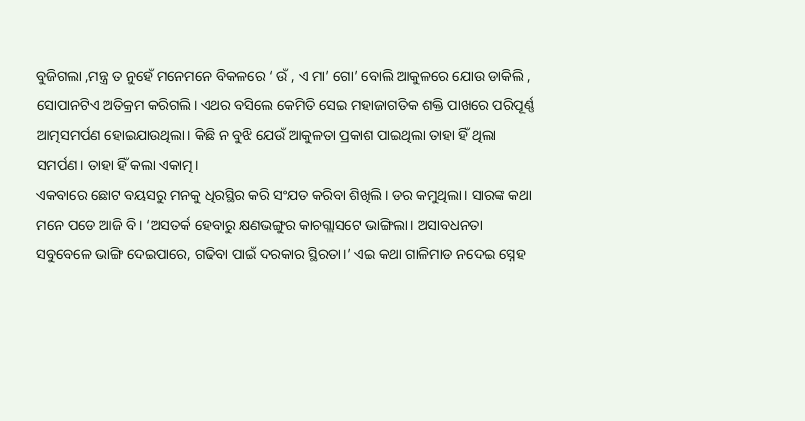ବୁଜିଗଲା ,ମନ୍ତ୍ର ତ ନୁହେଁ ମନେମନେ ବିକଳରେ ‘ ଉଁ , ଏ ମା’ ଗୋ’ ବୋଲି ଆକୁଳରେ ଯୋଉ ଡାକିଲି , ସୋପାନଟିଏ ଅତିକ୍ରମ କରିଗଲି। ଏଥର ବସିଲେ କେମିତି ସେଇ ମହାଜାଗତିକ ଶକ୍ତି ପାଖରେ ପରିପୂର୍ଣ୍ଣ ଆତ୍ମସମର୍ପଣ ହୋଇଯାଉଥିଲା। କିଛି ନ ବୁଝି ଯେଉଁ ଆକୁଳତା ପ୍ରକାଶ ପାଇଥିଲା ତାହା ହିଁ ଥିଲା ସମର୍ପଣ। ତାହା ହିଁ କଲା ଏକାତ୍ମ।
ଏକବାରେ ଛୋଟ ବୟସରୁ ମନକୁ ଧିରସ୍ଥିର କରି ସଂଯତ କରିବା ଶିଖିଲି। ଡର କମୁଥିଲା। ସାରଙ୍କ କଥା ମନେ ପଡେ ଆଜି ବି। ‘ଅସତର୍କ ହେବାରୁ କ୍ଷଣଭଙ୍ଗୁର କାଚଗ୍ଲାସଟେ ଭାଙ୍ଗିଲା। ଅସାବଧନତା ସବୁବେଳେ ଭାଙ୍ଗି ଦେଇପାରେ, ଗଢିବା ପାଇଁ ଦରକାର ସ୍ଥିରତା।’ ଏଇ କଥା ଗାଳିମାଡ ନଦେଇ ସ୍ନେହ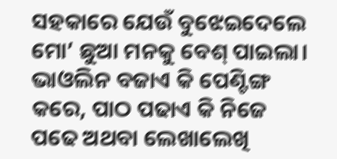ସହକାରେ ଯେଉଁ ବୁଝେଇଦେଲେ ମୋ’ ଛୁଆ ମନକୁ ବେଶ୍ ପାଇଲା। ଭାଓଲିନ ବଜାଏ କି ପେଣ୍ଟିଙ୍ଗ କରେ, ପାଠ ପଢାଏ କି ନିଜେ ପଢେ ଅଥବା ଲେଖାଲେଖି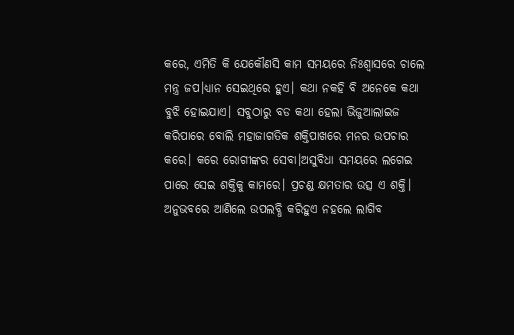କରେ, ଏମିତି କି ଯେକୌଣସି କାମ ସମୟରେ ନିଃଶ୍ବାସରେ ଚାଲେ ମନ୍ତ୍ର ଜପ।ଧ୍ୟାନ ସେଇଥିରେ ହୁଏ। କଥା ନକହି ବି ଅନେକେ କଥା ବୁଝି ହୋଇଯାଏ। ସବୁଠାରୁ ବଡ କଥା ହେଲା ଭିଜୁଆଲାଇଜ କରିପାରେ ବୋଲି ମହାଜାଗତିକ ଶକ୍ତିପାଖରେ ମନର ଉପଚାର କରେ। କରେ ରୋଗୀଙ୍କର ସେବା।ଅସୁବିଧା ସମୟରେ ଲଗେଇ ପାରେ ସେଇ ଶକ୍ତିକୁ କାମରେ। ପ୍ରଚଣ୍ଡ କ୍ଷମତାର ଉତ୍ସ ଏ ଶକ୍ତି। ଅନୁଭବରେ ଆଣିଲେ ଉପଲବ୍ଧି କରିହୁଏ ନହଲେ ଲାଗିବ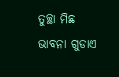ତୁଚ୍ଛା ମିଛ ଭାବନା ଗୁଡାଏ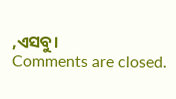,ଏସବୁ।
Comments are closed.